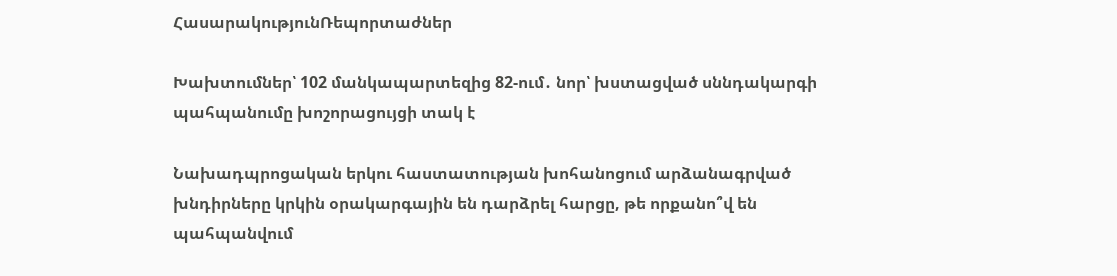ՀասարակությունՌեպորտաժներ

Խախտումներ՝ 102 մանկապարտեզից 82-ում․ նոր՝ խստացված սննդակարգի պահպանումը խոշորացույցի տակ է

Նախադպրոցական երկու հաստատության խոհանոցում արձանագրված խնդիրները կրկին օրակարգային են դարձրել հարցը, թե որքանո՞վ են պահպանվում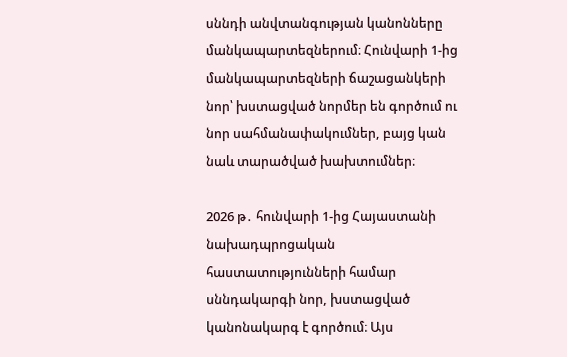սննդի անվտանգության կանոնները մանկապարտեզներում։ Հունվարի 1-ից մանկապարտեզների ճաշացանկերի նոր՝ խստացված նորմեր են գործում ու նոր սահմանափակումներ, բայց կան նաև տարածված խախտումներ։

2026 թ․ հունվարի 1-ից Հայաստանի նախադպրոցական հաստատությունների համար սննդակարգի նոր, խստացված կանոնակարգ է գործում։ Այս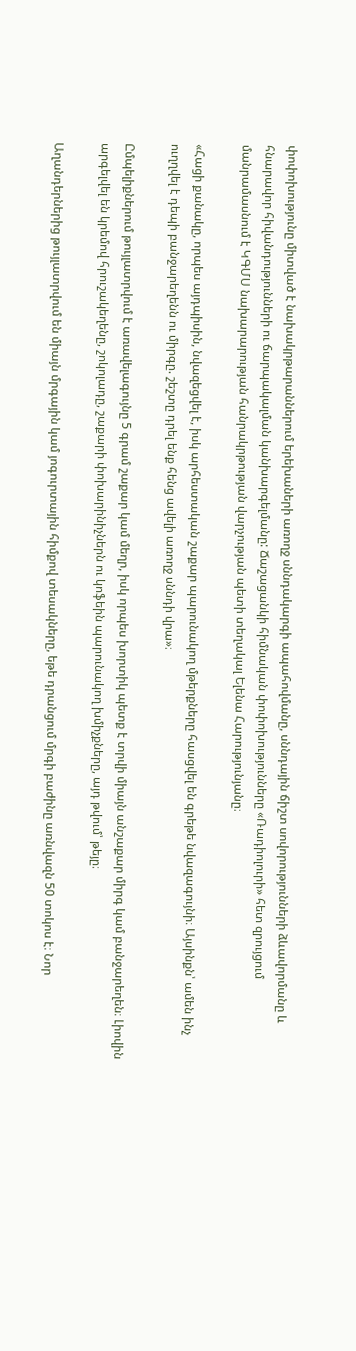փոփոխությունը միտված է նախակրթարաններում երեխաների առողջ սննդակարգի ապահովմանը, սննդային ճիշտ սովորությունների ձևավորմանը և հնարավոր հիվանդությունների ու ճարպակալման կանխարգելմանը: Ճաշացանկի հիմնական փոփոխությունները «Ռադիոլուրի» հետ զրույցում մանրամասնում է ԿԳՄՍ նախարարության հանրակրթության վարչության պետի տեղակալ Ելենա Հարությունյանը։

«Հացի քանակը, որպես այդպիսին, նվազեցվել է, իսկ արհեստական շաքար պարունակող մթերքները հասցվել են գրեթե նվազագույնի։ Այսինքն՝ ամեն ինչ ուղղվել է դեպի բանջարեղենն ու միրգը. շեշտը դրել ենք հենց ավելի առողջ սննդի վրա»։

Ըմպելիքներում թույլատրվում է առավելագույնը 5 գրամ շաքար կամ մեղր, իսկ որպես խորտիկ պետք է տրվի միայն անշաքար միրգ կամ բանջարեղեն։ Լիովին արգելվել են կրեմով հրուշակեղենը, շոկոլադը, շաքարի փոխարինիչներն ու կոֆեին պարունակող խմիչքները, այդ թվում՝ թեյը։

Աղանդերներից թույլատրվում են միայն մրգային կամ յոգուրտային հիմքով տեսակները, եթե դրանցում մրգի բաժինը առնվազն 50 տոկոս է։ Նոր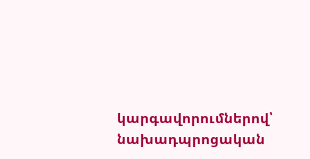կարգավորումներով՝ նախադպրոցական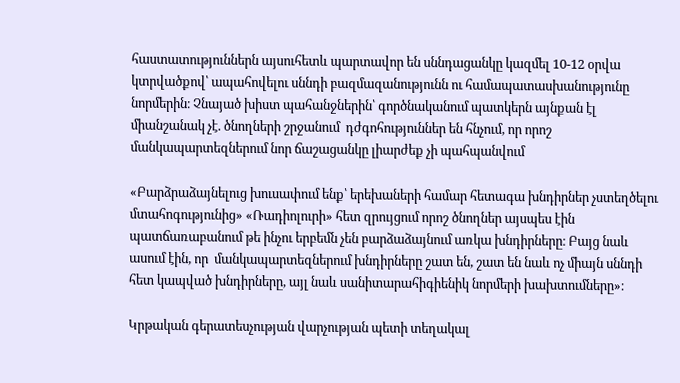հաստատություններն այսուհետև պարտավոր են սննդացանկը կազմել 10-12 օրվա կտրվածքով՝ ապահովելու սննդի բազմազանությունն ու համապատասխանությունը նորմերին։ Չնայած խիստ պահանջներին՝ գործնականում պատկերն այնքան էլ միանշանակ չէ. ծնողների շրջանում  դժգոհություններ են հնչում, որ որոշ մանկապարտեզներում նոր ճաշացանկը լիարժեք չի պահպանվում

«Բարձրաձայնելուց խուսափում ենք՝ երեխաների համար հետագա խնդիրներ չստեղծելու մտահոգությունից» «Ռադիոլուրի» հետ զրույցում որոշ ծնողներ այսպես էին պատճառաբանում թե ինչու երբեմն չեն բարձաձայնում առկա խնդիրները։ Բայց նաև ասում էին, որ  մանկապարտեզներում խնդիրները շատ են, շատ են նաև ոչ միայն սննդի հետ կապված խնդիրները, այլ նաև սանիտարահիգիենիկ նորմերի խախտումները»։

Կրթական գերատեսչության վարչության պետի տեղակալ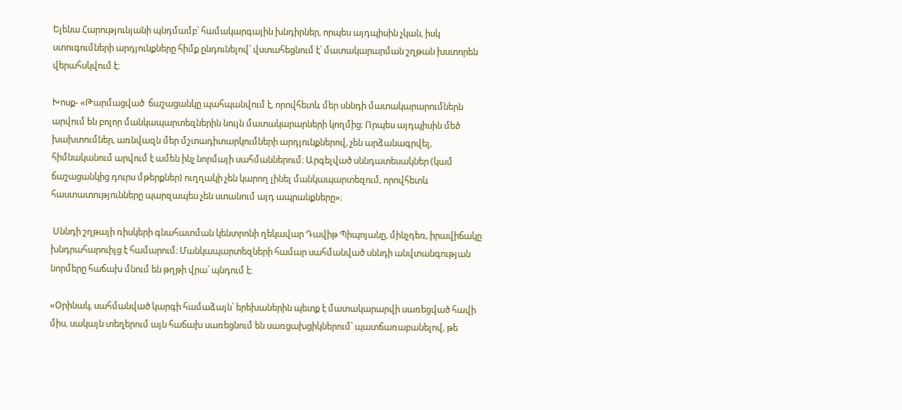Ելենա Հարությունյանի պնդմամբ՝ համակարգային խնդիրներ, որպես այդպիսին չկան, իսկ ստուգումների արդյունքները հիմք ընդունելով՝ վստահեցնում է՝ մատակարարման շղթան խստորեն վերահսկվում է։

Խոսք- «Թարմացված  ճաշացանկը պահպանվում է, որովհետև մեր սննդի մատակարարումներն արվում են բոլոր մանկապարտեզներին նույն մատակարարների կողմից։ Որպես այդպիսին մեծ խախտումներ, առնվազն մեր մշտադիտարկումների արդյունքներով, չեն արձանագրվել, հիմնականում արվում է ամեն ինչ նորմայի սահմաններում։ Արգելված սննդատեսակներ (կամ ճաշացանկից դուրս մթերքներ) ուղղակի չեն կարող լինել մանկապարտեզում, որովհետև հաստատությունները պարզապես չեն ստանում այդ ապրանքները»։

 Սննդի շղթայի ռիսկերի գնահատման կենտրոնի ղեկավար Դավիթ Պիպոյանը, մինչդեռ, իրավիճակը խնդրահարուիյց է համարում։ Մանկապարտեզների համար սահմանված սննդի անվտանգության նորմերը հաճախ մնում են թղթի վրա՝ պնդում է։

«Օրինակ, սահմանված կարգի համաձայն՝ երեխաներին պետք է մատակարարվի սառեցված հավի միս, սակայն տեղերում այն հաճախ սառեցնում են սառցախցիկներում՝ պատճառաբանելով, թե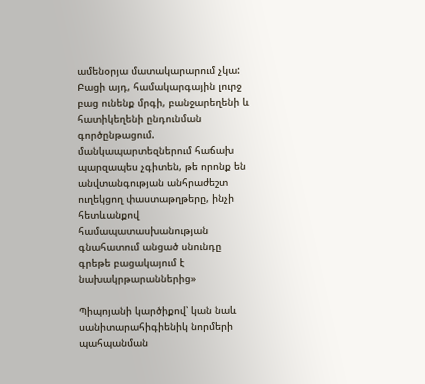ամենօրյա մատակարարում չկա: Բացի այդ, համակարգային լուրջ բաց ունենք մրգի, բանջարեղենի և հատիկեղենի ընդունման գործընթացում. մանկապարտեզներում հաճախ պարզապես չգիտեն, թե որոնք են անվտանգության անհրաժեշտ ուղեկցող փաստաթղթերը, ինչի հետևանքով համապատասխանության գնահատում անցած սնունդը գրեթե բացակայում է նախակրթարաններից»

Պիպոյանի կարծիքով՝ կան նաև սանիտարահիգիենիկ նորմերի պահպանման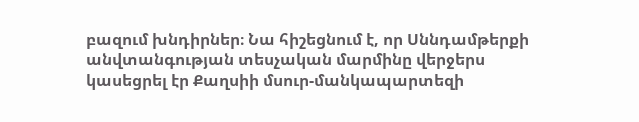բազում խնդիրներ։ Նա հիշեցնում է, որ Սննդամթերքի անվտանգության տեսչական մարմինը վերջերս կասեցրել էր Քաղսիի մսուր-մանկապարտեզի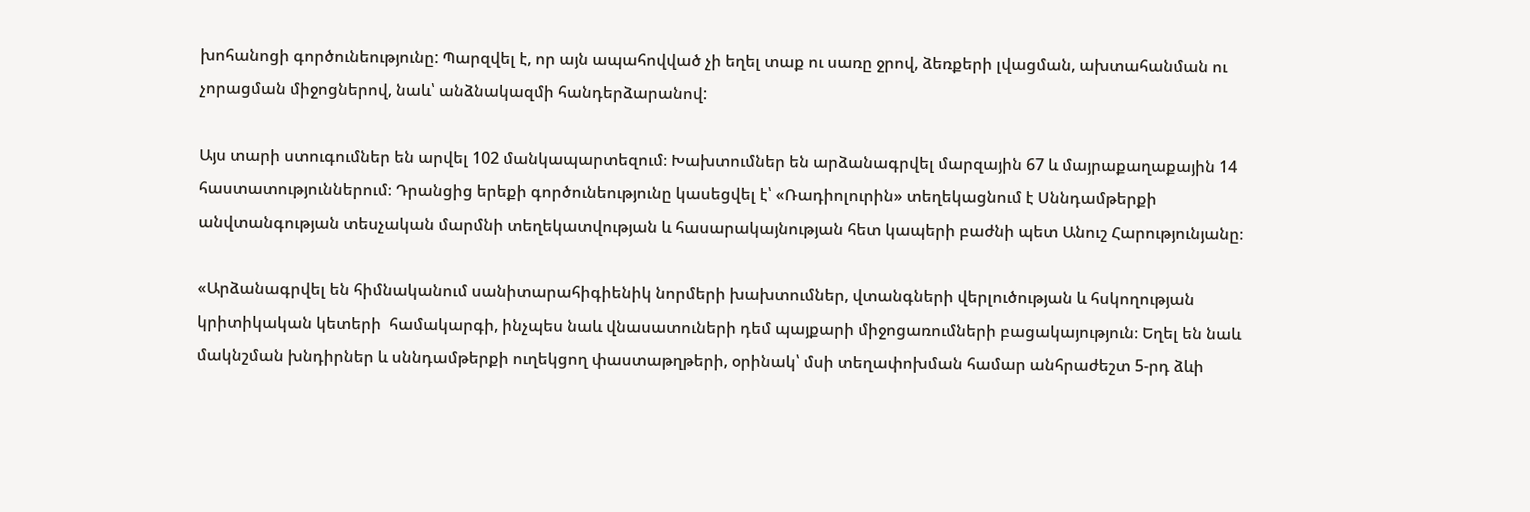խոհանոցի գործունեությունը: Պարզվել է, որ այն ապահովված չի եղել տաք ու սառը ջրով, ձեռքերի լվացման, ախտահանման ու չորացման միջոցներով, նաև՝ անձնակազմի հանդերձարանով:

Այս տարի ստուգումներ են արվել 102 մանկապարտեզում։ Խախտումներ են արձանագրվել մարզային 67 և մայրաքաղաքային 14 հաստատություններում։ Դրանցից երեքի գործունեությունը կասեցվել է՝ «Ռադիոլուրին» տեղեկացնում է Սննդամթերքի անվտանգության տեսչական մարմնի տեղեկատվության և հասարակայնության հետ կապերի բաժնի պետ Անուշ Հարությունյանը։

«Արձանագրվել են հիմնականում սանիտարահիգիենիկ նորմերի խախտումներ, վտանգների վերլուծության և հսկողության կրիտիկական կետերի  համակարգի, ինչպես նաև վնասատուների դեմ պայքարի միջոցառումների բացակայություն։ Եղել են նաև մակնշման խնդիրներ և սննդամթերքի ուղեկցող փաստաթղթերի, օրինակ՝ մսի տեղափոխման համար անհրաժեշտ 5-րդ ձևի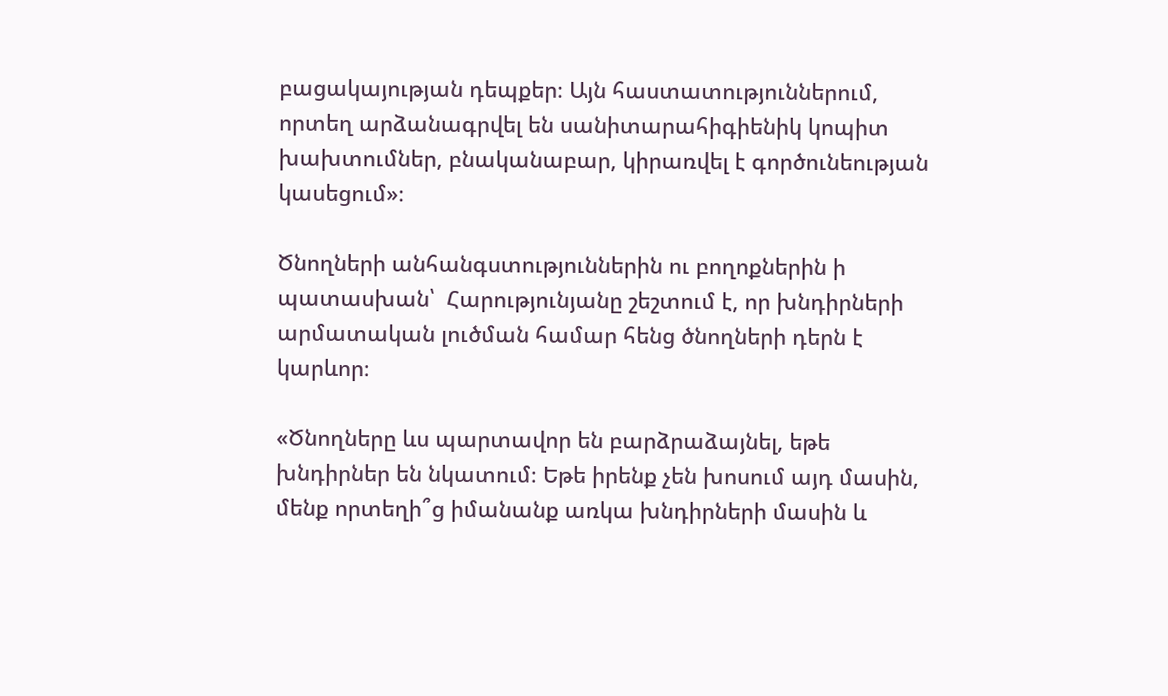բացակայության դեպքեր։ Այն հաստատություններում, որտեղ արձանագրվել են սանիտարահիգիենիկ կոպիտ խախտումներ, բնականաբար, կիրառվել է գործունեության կասեցում»։

Ծնողների անհանգստություններին ու բողոքներին ի պատասխան՝  Հարությունյանը շեշտում է, որ խնդիրների արմատական լուծման համար հենց ծնողների դերն է կարևոր։

«Ծնողները ևս պարտավոր են բարձրաձայնել, եթե խնդիրներ են նկատում։ Եթե իրենք չեն խոսում այդ մասին, մենք որտեղի՞ց իմանանք առկա խնդիրների մասին և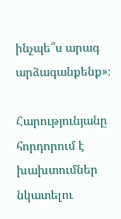ինչպե՞ս արագ արձագանքենք»։

Հարությունյանը հորդորում է խախտումներ նկատելու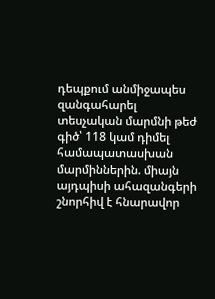դեպքում անմիջապես զանգահարել տեսչական մարմնի թեժ գիծ՝ 118 կամ դիմել համապատասխան մարմիններին. միայն այդպիսի ահազանգերի շնորհիվ է հնարավոր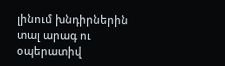լինում խնդիրներին տալ արագ ու օպերատիվ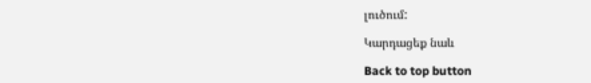լուծում:

Կարդացեք նաև

Back to top button